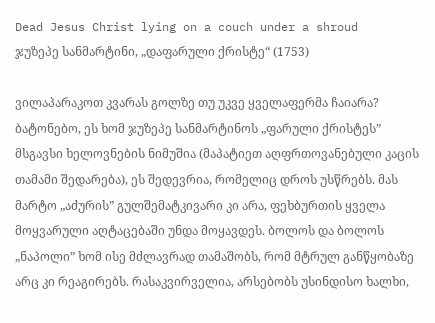Dead Jesus Christ lying on a couch under a shroud
ჯუზეპე სანმარტინი, „დაფარული ქრისტე“ (1753)

ვილაპარაკოთ კვარას გოლზე თუ უკვე ყველაფერმა ჩაიარა? ბატონებო, ეს ხომ ჯუზეპე სანმარტინოს „ფარული ქრისტეს” მსგავსი ხელოვნების ნიმუშია (მაპატიეთ აღფრთოვანებული კაცის თამამი შედარება), ეს შედევრია, რომელიც დროს უსწრებს. მას მარტო „აძურის” გულშემატკივარი კი არა, ფეხბურთის ყველა მოყვარული აღტაცებაში უნდა მოყავდეს. ბოლოს და ბოლოს „ნაპოლი” ხომ ისე მძლავრად თამაშობს, რომ მტრულ განწყობაზე არც კი რეაგირებს. რასაკვირველია, არსებობს უსინდისო ხალხი,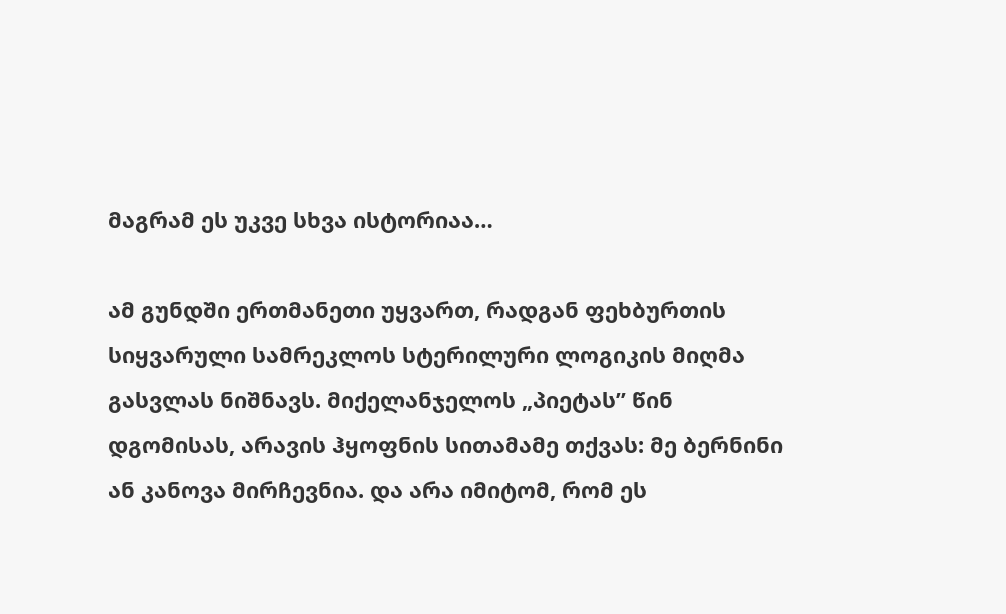მაგრამ ეს უკვე სხვა ისტორიაა…

ამ გუნდში ერთმანეთი უყვართ, რადგან ფეხბურთის სიყვარული სამრეკლოს სტერილური ლოგიკის მიღმა გასვლას ნიშნავს. მიქელანჯელოს „პიეტას” წინ დგომისას, არავის ჰყოფნის სითამამე თქვას: მე ბერნინი ან კანოვა მირჩევნია. და არა იმიტომ, რომ ეს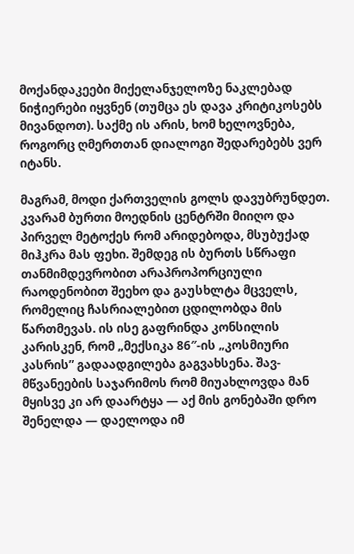მოქანდაკეები მიქელანჯელოზე ნაკლებად ნიჭიერები იყვნენ (თუმცა ეს დავა კრიტიკოსებს მივანდოთ). საქმე ის არის, ხომ ხელოვნება, როგორც ღმერთთან დიალოგი შედარებებს ვერ იტანს.

მაგრამ, მოდი ქართველის გოლს დავუბრუნდეთ. კვარამ ბურთი მოედნის ცენტრში მიიღო და პირველ მეტოქეს რომ არიდებოდა, მსუბუქად მიჰკრა მას ფეხი. შემდეგ ის ბურთს სწრაფი თანმიმდევრობით არაპროპორციული რაოდენობით შეეხო და გაუსხლტა მცველს, რომელიც ჩასრიალებით ცდილობდა მის წართმევას. ის ისე გაფრინდა კონსილის კარისკენ, რომ „მექსიკა 86″-ის „კოსმიური კასრის” გადაადგილება გაგვახსენა. შავ-მწვანეების საჯარიმოს რომ მიუახლოვდა მან მყისვე კი არ დაარტყა — აქ მის გონებაში დრო შენელდა — დაელოდა იმ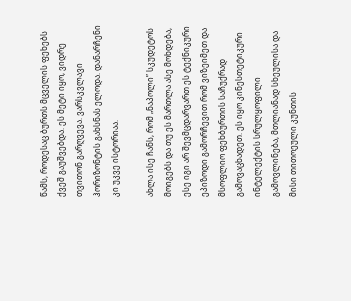წამს, როდესაც ბურთს მცველის ფეხებს ქვეშ გაუშვებდა. ეს მეტი იყო, ვიდრე თვითონ გარღვევა. ვარსკვლავი ჰორიზონტის გახსნას ელოდა. დანარჩენი კი უკვე ისტორიაა.

ახლა ისე ჩანს, რომ „ნაპოლი” სკუდეტოს მოიგებს და თუ ეს მართლა ასე მოხდება, ესე იგი არ შევმცდარვართ ეს ტექნიკური ეპიზოდი გამორჩევით რომ ვიზეიმეთ და მსოფლიო ფეხბურთის საჩუქრად გამოვაცხადეთ. ეს იყო კინესთეტიკური ინტელექტის სრულყოფილი გამოვლინება, მთლიანად სხეულისა და მისი თითოეული კუნთის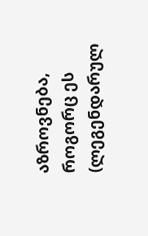აზროვნება, როგორც ეს (ლეგენდარულ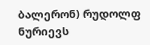ბალერონ) რუდოლფ ნურიევს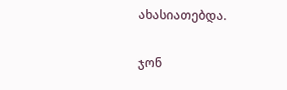ახასიათებდა.

ჯონ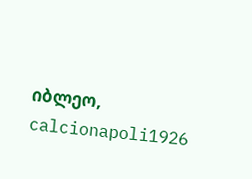იბლეო, calcionapoli1926